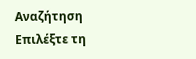Αναζήτηση
Επιλέξτε τη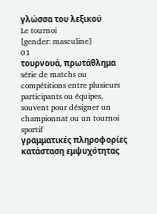γλώσσα του λεξικού
Le tournoi
[gender: masculine]
01
τουρνουά, πρωτάθλημα
série de matchs ou compétitions entre plusieurs participants ou équipes, souvent pour désigner un championnat ou un tournoi sportif
γραμματικές πληροφορίες
κατάσταση εμψυχότητας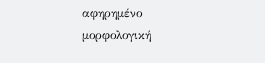αφηρημένο
μορφολογική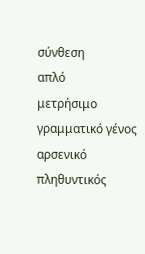σύνθεση
απλό
μετρήσιμο
γραμματικό γένος
αρσενικό
πληθυντικός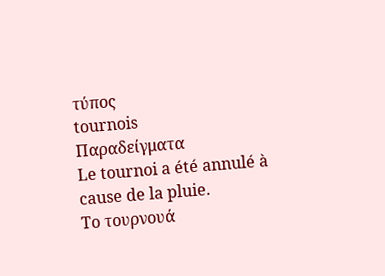τύπος
tournois
Παραδείγματα
Le tournoi a été annulé à cause de la pluie.
Το τουρνουά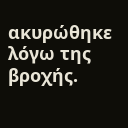ακυρώθηκε λόγω της βροχής.